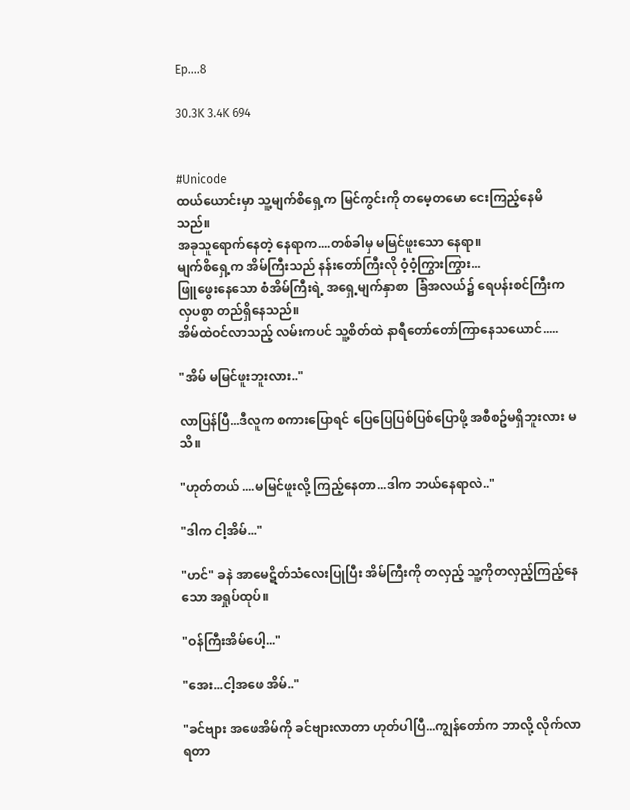Ep....8

30.3K 3.4K 694


#Unicode
ထယ်ယောင်းမှာ သူ့မျက်စိရှေ့က မြင်ကွင်းကို တမေ့တမော ငေးကြည့်နေမိသည်။
အခုသူရောက်နေတဲ့ နေရာက....တစ်ခါမှ မမြင်ဖူးသော နေရာ။
မျက်စိရှေ့က အိမ်ကြီးသည် နန်းတော်ကြီးလို ဝံ့ဝံ့ကြွားကြွား...
ဖြူဖွေးနေသော စံအိမ်ကြီးရဲ့ အရှေ့မျက်နှာစာ  ခြံအလယ်၌ ရေပန်းစင်ကြီးက လှပစွာ တည်ရှိနေသည်။
အိမ်ထဲဝင်လာသည့် လမ်းကပင် သူ့စိတ်ထဲ နာရီတော်တော်ကြာနေသယောင်.....

"အိမ် မမြင်ဖူးဘူးလား.."

လာပြန်ပြီ...ဒီလူက စကားပြောရင် ပြေပြေပြစ်ပြစ်ပြောဖို့ အစီစဥ်မရှိဘူးလား မသိ။

"ဟုတ်တယ် ....မမြင်ဖူးလို့ ကြည့်နေတာ...ဒါက ဘယ်နေရာလဲ.."

"ဒါက ငါ့အိမ်..."

"ဟင်" ခနဲ အာမေဋိတ်သံလေးပြုပြီး အိမ်ကြီးကို တလှည့် သူ့ကိုတလှည့်ကြည့်နေသော အရှုပ်ထုပ်။

"ဝန်ကြီးအိမ်ပေါ့..."

"အေး...ငါ့အဖေ အိမ်.."

"ခင်ဗျား အဖေအိမ်ကို ခင်ဗျားလာတာ ဟုတ်ပါပြီ...ကျွန်တော်က ဘာလို့ လိုက်လာရတာ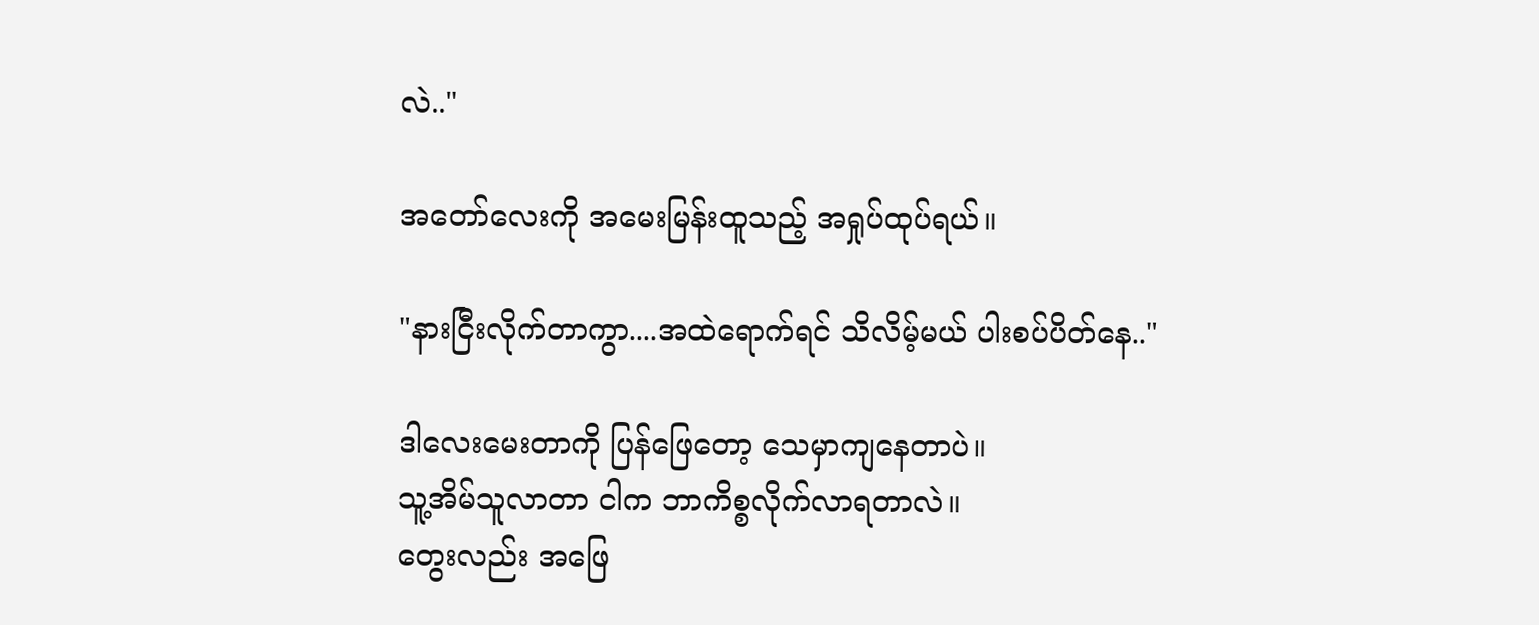လဲ.."

အတော်လေးကို အမေးမြန်းထူသည့် အရှုပ်ထုပ်ရယ်။

"နားငြီးလိုက်တာကွာ....အထဲရောက်ရင် သိလိမ့်မယ် ပါးစပ်ပိတ်နေ.."

ဒါလေးမေးတာကို ပြန်ဖြေတော့ သေမှာကျနေတာပဲ။
သူ့အိမ်သူလာတာ ငါက ဘာကိစ္စလိုက်လာရတာလဲ။
တွေးလည်း အဖြေ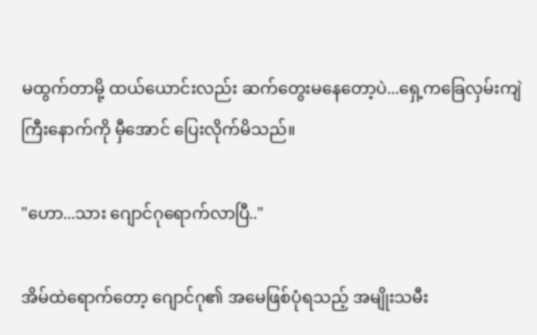မထွက်တာမို့ ထယ်ယောင်းလည်း ဆက်တွေးမနေတော့ပဲ...ရှေ့ကခြေလှမ်းကျဲကြီးနောက်ကို မှီအောင် ပြေးလိုက်မိသည်။

"ဟော...သား ဂျောင်ဂုရောက်လာပြီ.."

အိမ်ထဲရောက်တော့ ဂျောင်ဂု၏ အမေဖြစ်ပုံရသည့် အမျိုးသမီး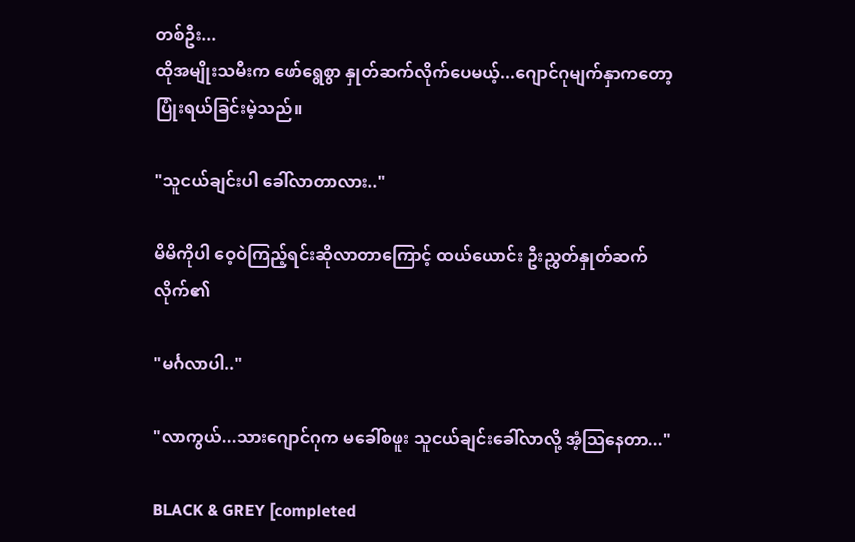တစ်ဦး...
ထိုအမျိုးသမီးက ဖော်ရွေစွာ နှုတ်ဆက်လိုက်ပေမယ့်...ဂျောင်ဂုမျက်နှာကတော့ ပြုံးရယ်ခြင်းမဲ့သည်။

"သူငယ်ချင်းပါ ခေါ်လာတာလား.."

မိမိကိုပါ ဝေ့ဝဲကြည့်ရင်းဆိုလာတာကြောင့် ထယ်ယောင်း ဦးညွှတ်နှုတ်ဆက်လိုက်၏

"မင်္ဂလာပါ.."

"လာကွယ်...သားဂျောင်ဂုက မခေါ်စဖူး သူငယ်ချင်းခေါ်လာလို့ အံ့သြနေတာ..."

BLACK & GREY [completed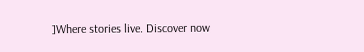]Where stories live. Discover now